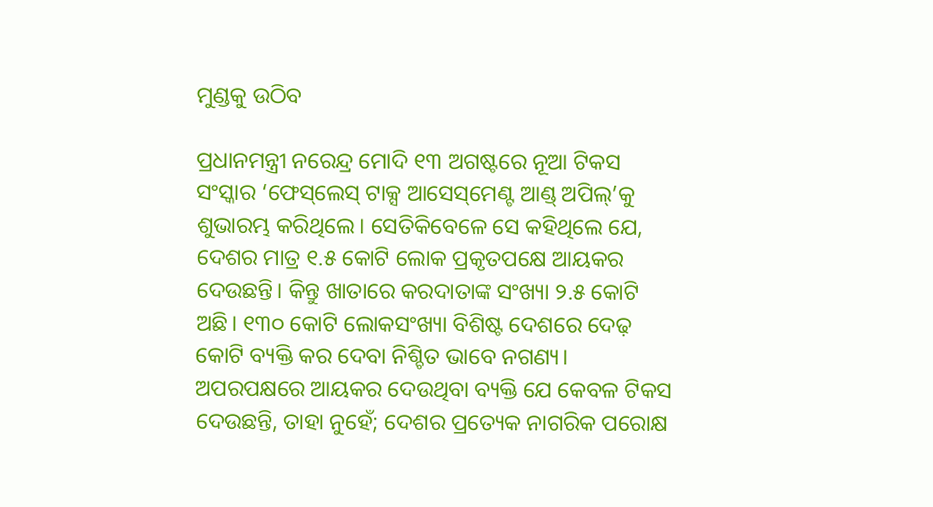ମୁଣ୍ଡକୁ ଉଠିବ

ପ୍ରଧାନମନ୍ତ୍ରୀ ନରେନ୍ଦ୍ର ମୋଦି ୧୩ ଅଗଷ୍ଟରେ ନୂଆ ଟିକସ ସଂସ୍କାର ‘ଫେସ୍‌ଲେସ୍‌ ଟାକ୍ସ ଆସେସ୍‌ମେଣ୍ଟ ଆଣ୍ଡ୍‌ ଅପିଲ୍‌’କୁ ଶୁଭାରମ୍ଭ କରିଥିଲେ। ସେତିକିବେଳେ ସେ କହିଥିଲେ ଯେ, ଦେଶର ମାତ୍ର ୧.୫ କୋଟି ଲୋକ ପ୍ରକୃତପକ୍ଷେ ଆୟକର ଦେଉଛନ୍ତି। କିନ୍ତୁ ଖାତାରେ କରଦାତାଙ୍କ ସଂଖ୍ୟା ୨.୫ କୋଟି ଅଛି। ୧୩୦ କୋଟି ଲୋକସଂଖ୍ୟା ବିଶିଷ୍ଟ ଦେଶରେ ଦେଢ଼ କୋଟି ବ୍ୟକ୍ତି କର ଦେବା ନିଶ୍ଚିତ ଭାବେ ନଗଣ୍ୟ। ଅପରପକ୍ଷରେ ଆୟକର ଦେଉଥିବା ବ୍ୟକ୍ତି ଯେ କେବଳ ଟିକସ ଦେଉଛନ୍ତି, ତାହା ନୁହେଁ; ଦେଶର ପ୍ରତ୍ୟେକ ନାଗରିକ ପରୋକ୍ଷ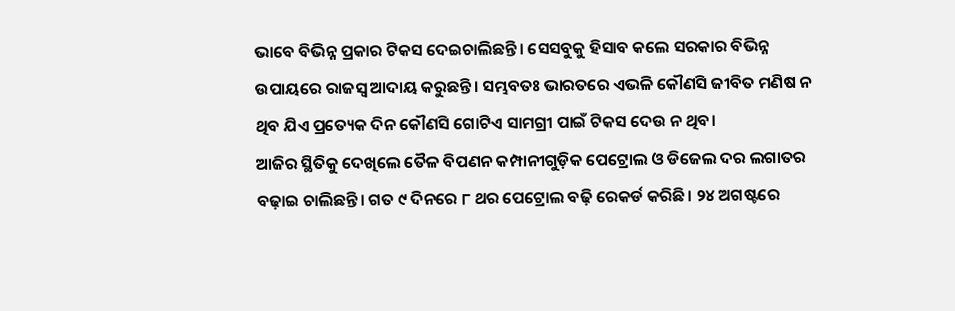ଭାବେ ବିଭିନ୍ନ ପ୍ରକାର ଟିକସ ଦେଇଚାଲିଛନ୍ତି। ସେସବୁକୁ ହିସାବ କଲେ ସରକାର ବିଭିନ୍ନ ଉପାୟରେ ରାଜସ୍ବ ଆଦାୟ କରୁଛନ୍ତି। ସମ୍ଭବତଃ ଭାରତରେ ଏଭଳି କୌଣସି ଜୀବିତ ମଣିଷ ନ ଥିବ ଯିଏ ପ୍ରତ୍ୟେକ ଦିନ କୌଣସି ଗୋଟିଏ ସାମଗ୍ରୀ ପାଇଁ ଟିକସ ଦେଉ ନ ଥିବ।
ଆଜିର ସ୍ଥିତିକୁ ଦେଖିଲେ ତୈଳ ବିପଣନ କମ୍ପାନୀଗୁଡ଼ିକ ପେଟ୍ରୋଲ ଓ ଡିଜେଲ ଦର ଲଗାତର ବଢ଼ାଇ ଚାଲିଛନ୍ତି। ଗତ ୯ ଦିନରେ ୮ ଥର ପେଟ୍ରୋଲ ବଢ଼ି ରେକର୍ଡ କରିଛି। ୨୪ ଅଗଷ୍ଟରେ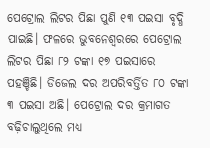ପେଟ୍ରୋଲ ଲିଟର ପିଛା ପୁଣି ୧୩ ପଇସା ବୃଦ୍ଧି ପାଇଛି। ଫଳରେ ଭୁବନେଶ୍ୱରରେ ପେଟ୍ରୋଲ ଲିଟର ପିଛା ୮୨ ଟଙ୍କା ୧୭ ପଇସାରେ ପହଞ୍ଚିଛି। ଡିଜେଲ ଦର ଅପରିବର୍ତ୍ତିତ ୮୦ ଟଙ୍କା ୩ ପଇସା ଅଛି। ପେଟ୍ରୋଲ ଦର କ୍ରମାଗତ ବଢ଼ିଚାଲୁଥିଲେ ମଧ୍ୟ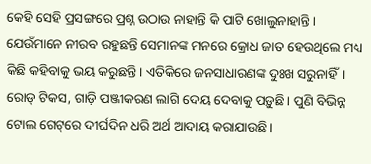କେହି ସେହି ପ୍ରସଙ୍ଗରେ ପ୍ରଶ୍ନ ଉଠାଉ ନାହାନ୍ତି କି ପାଟି ଖୋଲୁନାହାନ୍ତି। ଯେଉଁମାନେ ନୀରବ ରହୁଛନ୍ତି ସେମାନଙ୍କ ମନରେ କ୍ରୋଧ ଜାତ ହେଉଥିଲେ ମଧ୍ୟ କିଛି କହିବାକୁ ଭୟ କରୁଛନ୍ତି। ଏତିକିରେ ଜନସାଧାରଣଙ୍କ ଦୁଃଖ ସରୁନାହିଁ। ରୋଡ୍‌ ଟିକସ, ଗାଡ଼ି ପଞ୍ଜୀକରଣ ଲାଗି ଦେୟ ଦେବାକୁ ପଡ଼ୁଛି। ପୁଣି ବିଭିନ୍ନ ଟୋଲ ଗେଟ୍‌ରେ ଦୀର୍ଘଦିନ ଧରି ଅର୍ଥ ଆଦାୟ କରାଯାଉଛି।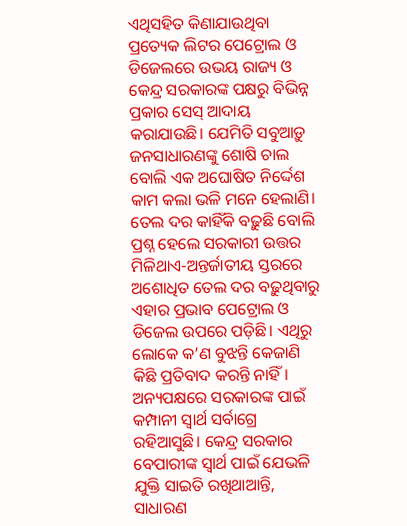ଏଥିସହିତ କିଣାଯାଉଥିବା ପ୍ରତ୍ୟେକ ଲିଟର ପେଟ୍ରୋଲ ଓ ଡିଜେଲରେ ଉଭୟ ରାଜ୍ୟ ଓ କେନ୍ଦ୍ର ସରକାରଙ୍କ ପକ୍ଷରୁ ବିଭିନ୍ନ ପ୍ରକାର ସେସ୍‌ ଆଦାୟ କରାଯାଉଛି। ଯେମିତି ସବୁଆଡ଼ୁ ଜନସାଧାରଣଙ୍କୁ ଶୋଷି ଚାଲ ବୋଲି ଏକ ଅଘୋଷିତ ନିର୍ଦ୍ଦେଶ କାମ କଲା ଭଳି ମନେ ହେଲାଣି। ତେଲ ଦର କାହିଁକି ବଢ଼ୁଛି ବୋଲି ପ୍ରଶ୍ନ ହେଲେ ସରକାରୀ ଉତ୍ତର ମିଳିଥାଏ-ଅନ୍ତର୍ଜାତୀୟ ସ୍ତରରେ ଅଶୋଧିତ ତେଲ ଦର ବଢ଼ୁଥିବାରୁ ଏହାର ପ୍ରଭାବ ପେଟ୍ରୋଲ ଓ ଡିଜେଲ ଉପରେ ପଡ଼ିଛି। ଏଥିରୁ ଲୋକେ କ’ଣ ବୁଝନ୍ତି କେଜାଣି କିଛି ପ୍ରତିବାଦ କରନ୍ତି ନାହିଁ। ଅନ୍ୟପକ୍ଷରେ ସରକାରଙ୍କ ପାଇଁ କମ୍ପାନୀ ସ୍ବାର୍ଥ ସର୍ବାଗ୍ରେ ରହିଆସୁଛି। କେନ୍ଦ୍ର ସରକାର ବେପାରୀଙ୍କ ସ୍ବାର୍ଥ ପାଇଁ ଯେଭଳି ଯୁକ୍ତି ସାଇତି ରଖିଥାଆନ୍ତି, ସାଧାରଣ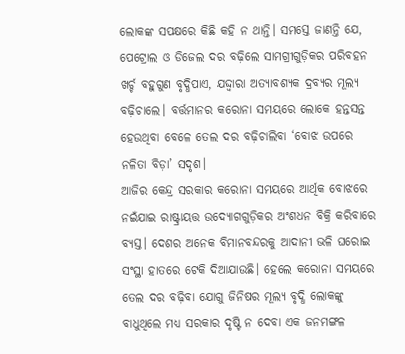ଲୋକଙ୍କ ସପକ୍ଷରେ କିଛି କହି ନ ଥାନ୍ତି। ସମସ୍ତେ ଜାଣନ୍ତି ଯେ, ପେଟ୍ରୋଲ ଓ ଡିଜେଲ ଦର ବଢ଼ିଲେ ସାମଗ୍ରୀଗୁଡ଼ିକର ପରିବହନ ଖର୍ଚ୍ଚ ବହୁଗୁଣ ବୃଦ୍ଧିପାଏ, ଯଦ୍ଦ୍ବାରା ଅତ୍ୟାବଶ୍ୟକ ଦ୍ରବ୍ୟର ମୂଲ୍ୟ ବଢ଼ିଚାଲେ। ବର୍ତ୍ତମାନର କରୋନା ସମୟରେ ଲୋକେ ହନ୍ତସନ୍ତ ହେଉଥିବା ବେଳେ ତେଲ ଦର ବଢ଼ିଚାଲିବା ‘ବୋଝ ଉପରେ ନଳିତା ବିଡ଼ା’ ସଦୃଶ।
ଆଜିର କେନ୍ଦ୍ର ସରକାର କରୋନା ସମୟରେ ଆର୍ଥିକ ବୋଝରେ ନଇଁଯାଇ ରାଷ୍ଟ୍ରାୟତ୍ତ ଉଦ୍ୟୋଗଗୁଡ଼ିକର ଅଂଶଧନ ବିକ୍ରି କରିବାରେ ବ୍ୟସ୍ତ। ଦେଶର ଅନେକ ବିମାନବନ୍ଦରକୁ ଆଦାନୀ ଭଳି ଘରୋଇ ସଂସ୍ଥା ହାତରେ ଟେକି ଦିଆଯାଉଛି। ହେଲେ କରୋନା ସମୟରେ ତେଲ ଦର ବଢ଼ିବା ଯୋଗୁ ଜିନିଷର ମୂଲ୍ୟ ବୃଦ୍ଧି ଲୋକଙ୍କୁ ବାଧୁଥିଲେ ମଧ୍ୟ ସରକାର ଦୃଷ୍ଟି ନ ଦେବା ଏକ ଜନମଙ୍ଗଳ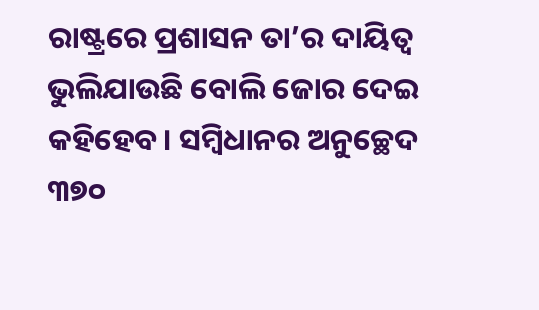ରାଷ୍ଟ୍ରରେ ପ୍ରଶାସନ ତା’ର ଦାୟିତ୍ୱ ଭୁଲିଯାଉଛି ବୋଲି ଜୋର ଦେଇ କହିହେବ। ସମ୍ବିଧାନର ଅନୁଚ୍ଛେଦ ୩୭୦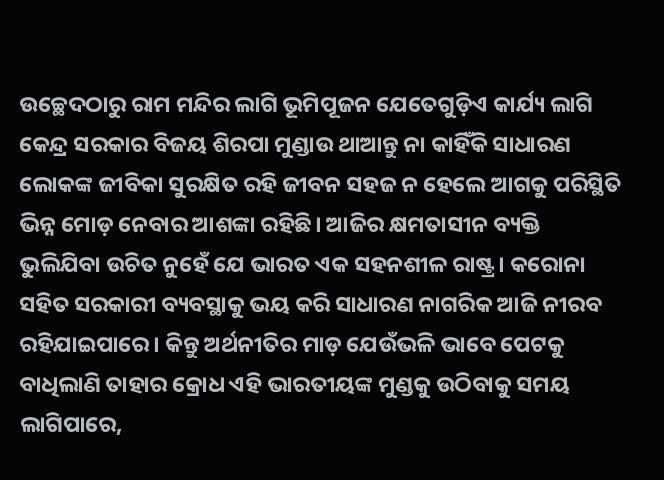ଉଚ୍ଛେଦଠାରୁ ରାମ ମନ୍ଦିର ଲାଗି ଭୂମିପୂଜନ ଯେତେଗୁଡ଼ିଏ କାର୍ଯ୍ୟ ଲାଗି କେନ୍ଦ୍ର ସରକାର ବିଜୟ ଶିରପା ମୁଣ୍ଡାଉ ଥାଆନ୍ତୁ ନା କାହିଁକି ସାଧାରଣ ଲୋକଙ୍କ ଜୀବିକା ସୁରକ୍ଷିତ ରହି ଜୀବନ ସହଜ ନ ହେଲେ ଆଗକୁ ପରିସ୍ଥିତି ଭିନ୍ନ ମୋଡ଼ ନେବାର ଆଶଙ୍କା ରହିଛି। ଆଜିର କ୍ଷମତାସୀନ ବ୍ୟକ୍ତି ଭୁଲିଯିବା ଉଚିତ ନୁହେଁ ଯେ ଭାରତ ଏକ ସହନଶୀଳ ରାଷ୍ଟ୍ର। କରୋନା ସହିତ ସରକାରୀ ବ୍ୟବସ୍ଥାକୁ ଭୟ କରି ସାଧାରଣ ନାଗରିକ ଆଜି ନୀରବ ରହିଯାଇପାରେ। କିନ୍ତୁ ଅର୍ଥନୀତିର ମାଡ଼ ଯେଉଁଭଳି ଭାବେ ପେଟକୁ ବାଧିଲାଣି ତାହାର କ୍ରୋଧ ଏହି ଭାରତୀୟଙ୍କ ମୁଣ୍ଡକୁ ଉଠିବାକୁ ସମୟ ଲାଗିପାରେ,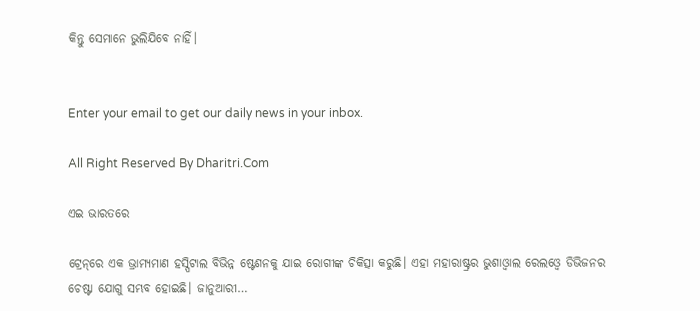କିନ୍ତୁ ସେମାନେ ଭୁଲିଯିବେ ନାହିଁ।


Enter your email to get our daily news in your inbox.

All Right Reserved By Dharitri.Com

ଏଇ ଭାରତରେ

ଟ୍ରେନ୍‌ରେ ଏକ ଭ୍ରାମ୍ୟମାଣ ହସ୍ପିଟାଲ ବିଭିନ୍ନ ଷ୍ଟେଶନକୁ ଯାଇ ରୋଗୀଙ୍କ ଚିକିତ୍ସା କରୁଛି। ଏହା ମହାରାଷ୍ଟ୍ରର ଭୁଶାଓ୍ବାଲ ରେଲଓ୍ବେ ଡିଭିଜନର ଚେଷ୍ଟା ଯୋଗୁ ସମ୍ଭବ ହୋଇଛି। ଜାନୁଆରୀ…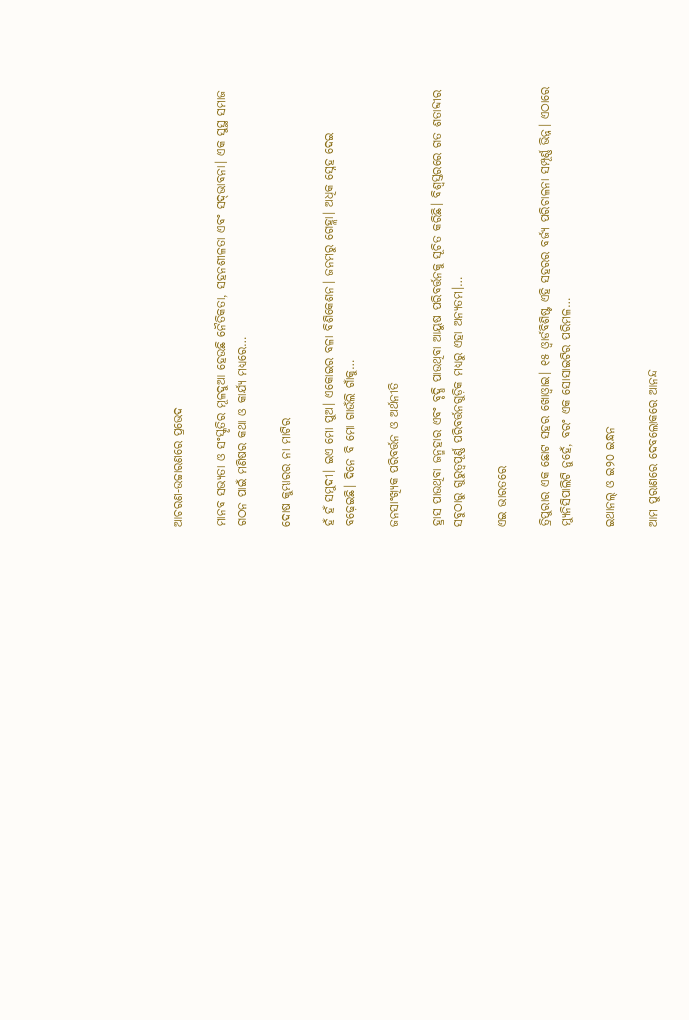ଆଚରଣ-ଉଚ୍ଚାରଣରେ ପ୍ରଭେଦ

ମାନବ ସଭ୍ୟତା ଓ ସଂସ୍କୃତିର ମୂଳଦୁଆ ହେଉଛି ନୈତିକତା, ସହନଶୀଳତା ଏବଂ ସଦ୍‌ଭାବନା। ଏକ ସୁସ୍ଥ ସମାଜ ଗଠନ ପାଇଁ ମଣିଷର କଥା ଓ କାର୍ଯ୍ୟ ମଧ୍ୟରେ…

ଦୋଷ କୁମ୍ଭାରର ନା ମାଟିର

ହଁ ହଁ ସମୁଦୀ। ଇଏ ମୋ ପୁଅ। ଏକୋଇର ବଳା ବିଶିକେଶନ। ଜନମରୁ ଗେହ୍ଲା। ଅଧିକ ସ୍ନେହ ଦେଇ ବଢ଼େଇଛି। ଦିନେ ବି ମୋ ଗାଉଁଲି ଗାଁକୁ…

ଜନସାଂଖ୍ୟିକ ପରିବର୍ତ୍ତନ ଓ ଅର୍ଥନୀତି

ହ୍ରାସ ପାଉଥିବା ଜନ୍ମହାର ଏବଂ ବୃଦ୍ଧି ପାଉଥିବା ଆୟୁଷ ପରିବର୍ତ୍ତନକୁ ସୂଚିତ କରିଛି। ବିଶ୍ୱସ୍ତରରେ ଗତ ଶତାବ୍ଦୀର ସବୁଠାରୁ ଗୁରୁତ୍ୱପୂର୍ଣ୍ଣ ପରିବର୍ତ୍ତନଗୁଡ଼ିକ ମଧ୍ୟରୁ ଏହା ଅନ୍ୟତମ।…

ଏଇ ଭାରତରେ

ତ୍ରିପୁରାର ଏକ ଛୋଟ ସହର ଖୋଓ୍ବାଇ। ୧୫ ଓ୍ବାର୍ଡବିଶିଷ୍ଟ ଏହି ସହରର ବର୍ଜ୍ୟ ପରିଚାଳନା ସମ୍ପୂର୍ଣ୍ଣ ଭିନ୍ନ। ଏଠାରେ ମ୍ୟୁନିସିପାଲିଟି ନୁହେଁ, ବରଂ ଏକ ସୋସାଇଟିର ପରିମଳ…

ଇଥାନଲ୍‌ ଓ ଇ୨୦ ଇନ୍ଧନ

ଆମ ପୁରାଣରେ ଦେବଲୋକରେ ଆନନ୍ଦ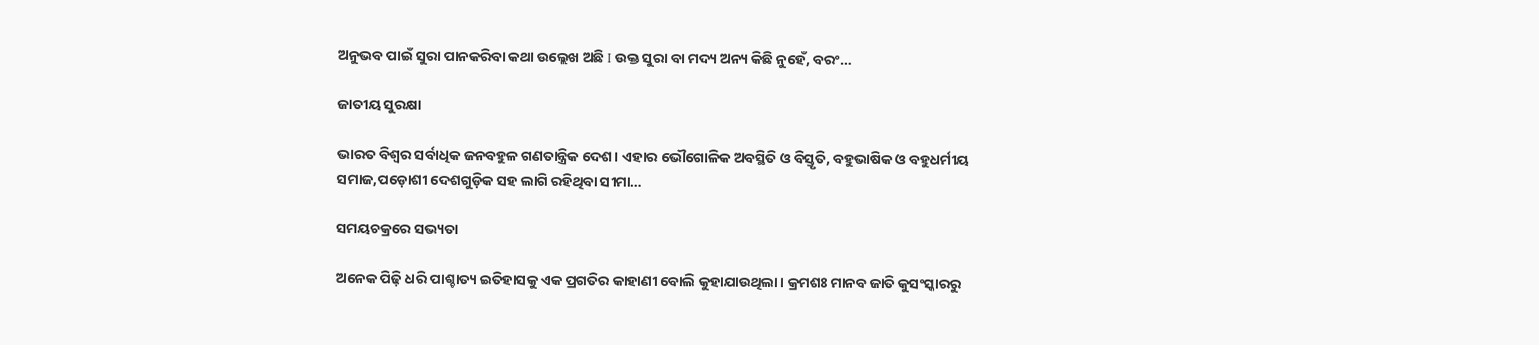ଅନୁଭବ ପାଇଁ ସୁରା ପାନକରିବା କଥା ଉଲ୍ଲେଖ ଅଛି I ଉକ୍ତ ସୁରା ବା ମଦ୍ୟ ଅନ୍ୟ କିଛି ନୁହେଁ, ବରଂ…

ଜାତୀୟ ସୁରକ୍ଷା

ଭାରତ ବିଶ୍ୱର ସର୍ବାଧିକ ଜନବହୁଳ ଗଣତାନ୍ତ୍ରିକ ଦେଶ। ଏହାର ଭୌଗୋଳିକ ଅବସ୍ଥିତି ଓ ବିସ୍ତୃତି, ବହୁଭାଷିକ ଓ ବହୁଧର୍ମୀୟ ସମାଜ,ପଡ଼ୋଶୀ ଦେଶଗୁଡ଼ିକ ସହ ଲାଗି ରହିଥିବା ସୀମା…

ସମୟଚକ୍ରରେ ସଭ୍ୟତା

ଅନେକ ପିଢ଼ି ଧରି ପାଶ୍ଚାତ୍ୟ ଇତିହାସକୁ ଏକ ପ୍ରଗତିର କାହାଣୀ ବୋଲି କୁହାଯାଉଥିଲା। କ୍ରମଶଃ ମାନବ ଜାତି କୁସଂସ୍କାରରୁ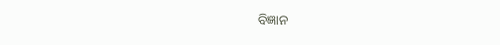ବିଜ୍ଞାନ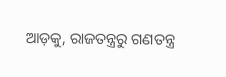ଆଡ଼କୁ, ରାଜତନ୍ତ୍ରରୁ ଗଣତନ୍ତ୍ର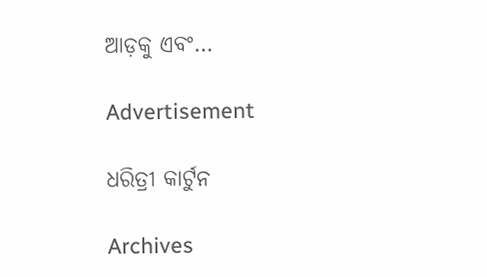ଆଡ଼କୁ ଏବଂ…

Advertisement

ଧରିତ୍ରୀ କାର୍ଟୁନ

Archives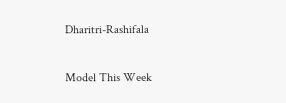Dharitri-Rashifala

Model This Week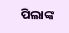ପିଲାଙ୍କ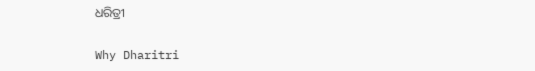ଧରିତ୍ରୀ

Why Dharitri